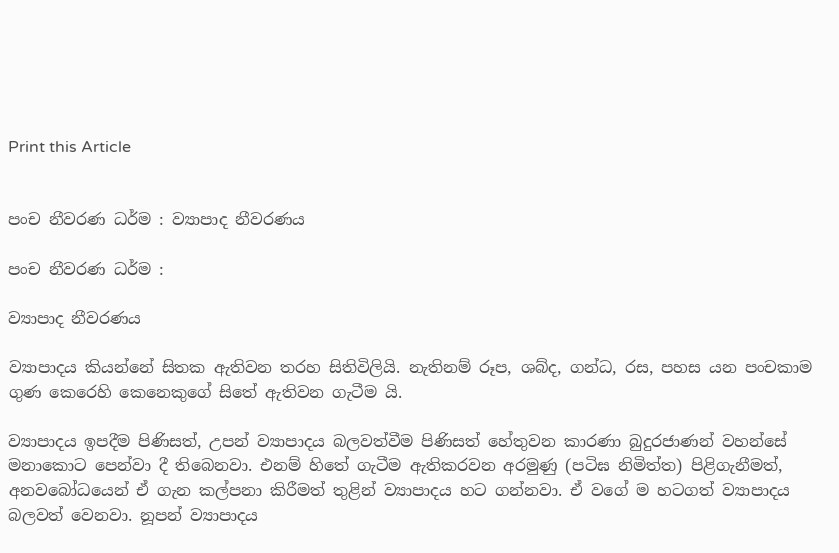Print this Article


පංච නීවරණ ධර්ම : ව්‍යාපාද නීවරණය

පංච නීවරණ ධර්ම :

ව්‍යාපාද නීවරණය

ව්‍යාපාදය කියන්නේ සිතක ඇතිවන තරහ සිතිවිලියි. නැතිනම් රූප, ශබ්ද, ගන්ධ, රස, පහස යන පංචකාම ගුණ කෙරෙහි කෙනෙකුගේ සිතේ ඇතිවන ගැටීම යි.

ව්‍යාපාදය ඉපදීම පිණිසත්, උපන් ව්‍යාපාදය බලවත්වීම පිණිසත් හේතුවන කාරණා බුදුරජාණන් වහන්සේ මනාකොට පෙන්වා දී තිබෙනවා. එනම් හිතේ ගැටීම ඇතිකරවන අරමුණු (පටිඝ නිමිත්ත) පිළිගැනීමත්, අනවබෝධයෙන් ඒ ගැන කල්පනා කිරීමත් තුළින් ව්‍යාපාදය හට ගන්නවා. ඒ වගේ ම හටගත් ව්‍යාපාදය බලවත් වෙනවා. නූපන් ව්‍යාපාදය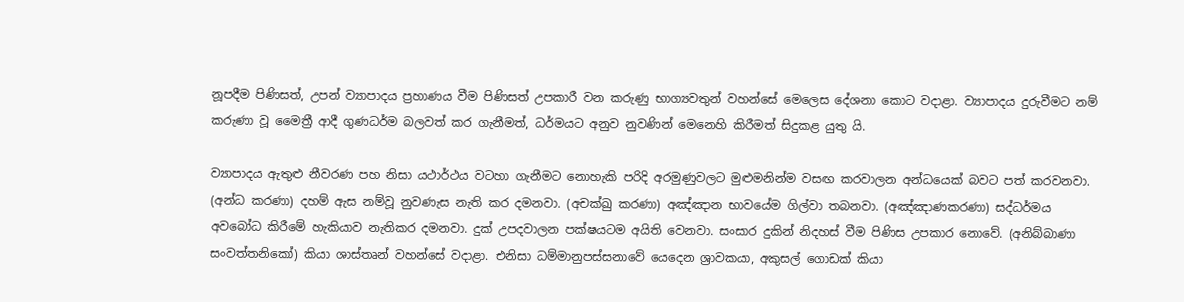නූපදීම පිණිසත්, උපන් ව්‍යාපාදය ප්‍රහාණය වීම පිණිසත් උපකාරී වන කරුණු භාග්‍යවතුන් වහන්සේ මෙලෙස දේශනා කොට වදාළා. ව්‍යාපාදය දුරුවීමට නම් කරුණා වූ මෛත්‍රී ආදී ගුණධර්ම බලවත් කර ගැනීමත්, ධර්මයට අනුව නුවණින් මෙනෙහි කිරීමත් සිදුකළ යුතු යි.

ව්‍යාපාදය ඇතුළු නීවරණ පහ නිසා යථාර්ථය වටහා ගැනීමට නොහැකි පරිදි අරමුණුවලට මුළුමනින්ම වසඟ කරවාලන අන්ධයෙක් බවට පත් කරවනවා. (අන්ධ කරණා) දහම් ඇස නම්වූ නුවණැස නැති කර දමනවා. (අචක්ඛු කරණා) අඤ්ඤාන භාවයේම ගිල්වා තබනවා. (අඤ්ඤාණකරණා) සද්ධර්මය අවබෝධ කිරීමේ හැකියාව නැතිකර දමනවා. දුක් උපදවාලන පක්ෂයටම අයිති වෙනවා. සංසාර දුකින් නිදහස් වීම පිණිස උපකාර නොවේ. (අනිබ්බාණා සංවත්තනිකෝ) කියා ශාස්තෘන් වහන්සේ වදාළා. එනිසා ධම්මානුපස්සනාවේ යෙදෙන ශ්‍රාවකයා, අකුසල් ගොඩක් කියා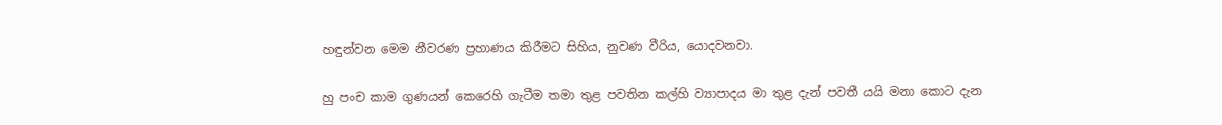හඳුන්වන මෙම නීවරණ ප්‍රහාණය කිරීමට සිහිය, නුවණ වීරිය, යොදවනවා.

හු පංච කාම ගුණයන් කෙරෙහි ගැටීම තමා තුළ පවතින කල්හි ව්‍යාපාදය මා තුළ දැන් පවතී යයි මනා කොට දැන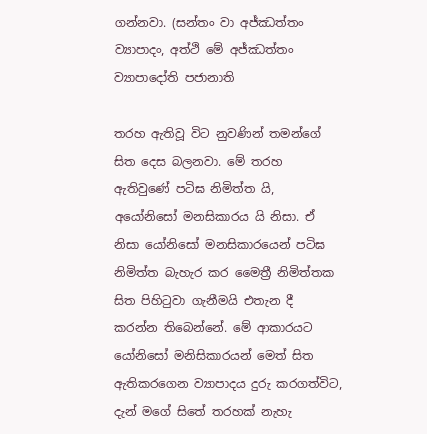ගන්නවා. (සන්තං වා අජ්ඣත්තං ව්‍යාපාදං, අත්ථි මේ අජ්ඣත්තං ව්‍යාපාදෝති පජානාති

තරහ ඇතිවූ විට නුවණින් තමන්ගේ සිත දෙස බලනවා. මේ තරහ ඇතිවුණේ පටිඝ නිමිත්ත යි, අයෝනිසෝ මනසිකාරය යි නිසා. ඒ නිසා යෝනිසෝ මනසිකාරයෙන් පටිඝ නිමිත්ත බැහැර කර මෛත්‍රී නිමිත්තක සිත පිහිටුවා ගැනීමයි එතැන දී කරන්න තිබෙන්නේ. මේ ආකාරයට යෝනිසෝ මනිසිකාරයන් මෙත් සිත ඇතිකරගෙන ව්‍යාපාදය දුරු කරගත්විට, දැන් මගේ සිතේ තරහක් නැහැ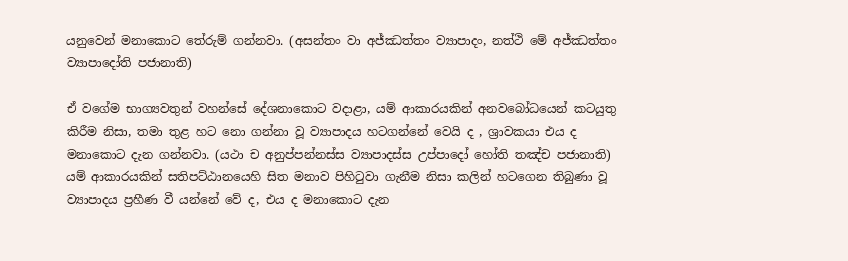යනුවෙන් මනාකොට තේරුම් ගන්නවා. (අසන්තං වා අජ්ඣත්තං ව්‍යාපාදං, නත්ථි මේ අජ්ඣත්තං ව්‍යාපාදෝති පජානාති)

ඒ වගේම භාග්‍යවතුන් වහන්සේ දේශනාකොට වදාළා, යම් ආකාරයකින් අනවබෝධයෙන් කටයුතු කිරීම නිසා, තමා තුළ හට නො ගන්නා වූ ව්‍යාපාදය හටගන්නේ වෙයි ද , ශ්‍රාවකයා එය ද මනාකොට දැන ගන්නවා. (යථා ච අනුප්පන්නස්ස ව්‍යාපාදස්ස උප්පාදෝ හෝති තඤ්ච පජානාති) යම් ආකාරයකින් සතිපට්ඨානයෙහි සිත මනාව පිහිටුවා ගැනීම නිසා කලින් හටගෙන තිබුණා වූ ව්‍යාපාදය ප්‍රහීණ වී යන්නේ වේ ද, එය ද මනාකොට දැන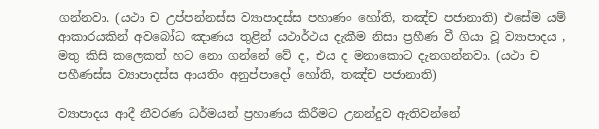ගන්නවා. (යථා ච උප්පන්නස්ස ව්‍යාපාදස්ස පහාණං හෝති, තඤ්ච පජානාති) එසේම යම් ආකාරයකින් අවබෝධ ඤාණය තුළින් යථාර්ථය දැකීම නිසා ප්‍රහීණ වී ගියා වූ ව්‍යාපාදය , මතු කිසි කලෙකත් හට නො ගන්නේ වේ ද, එය ද මනාකොට දැනගන්නවා. (යථා ච පහීණස්ස ව්‍යාපාදස්ස ආයතිං අනුප්පාදෝ හෝති, තඤ්ච පජානාති)

ව්‍යාපාදය ආදී නීවරණ ධර්මයන් ප්‍රහාණය කිරීමට උනන්දුව ඇතිවන්නේ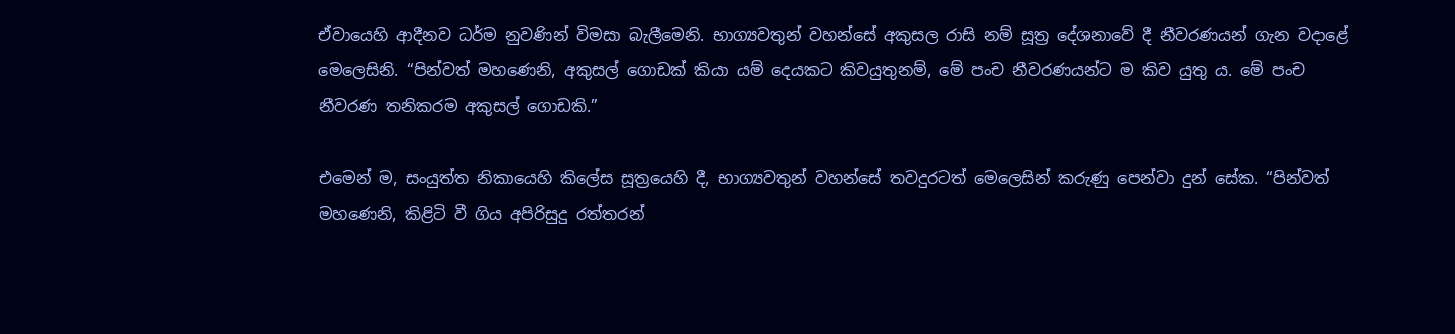ඒවායෙහි ආදීනව ධර්ම නුවණින් විමසා බැලීමෙනි. භාග්‍යවතුන් වහන්සේ අකුසල රාසි නම් සූත්‍ර දේශනාවේ දී නීවරණයන් ගැන වදාළේ මෙලෙසිනි. “පින්වත් මහණෙනි, අකුසල් ගොඩක් කියා යම් දෙයකට කිවයුතුනම්, මේ පංච නීවරණයන්ට ම කිව යුතු ය. මේ පංච නීවරණ තනිකරම අකුසල් ගොඩකි.”

එමෙන් ම, සංයුත්ත නිකායෙහි කිලේස සූත්‍රයෙහි දී, භාග්‍යවතුන් වහන්සේ තවදුරටත් මෙලෙසින් කරුණු පෙන්වා දුන් සේක. “පින්වත් මහණෙනි, කිළිටි වී ගිය අපිරිසුදු රත්තරන්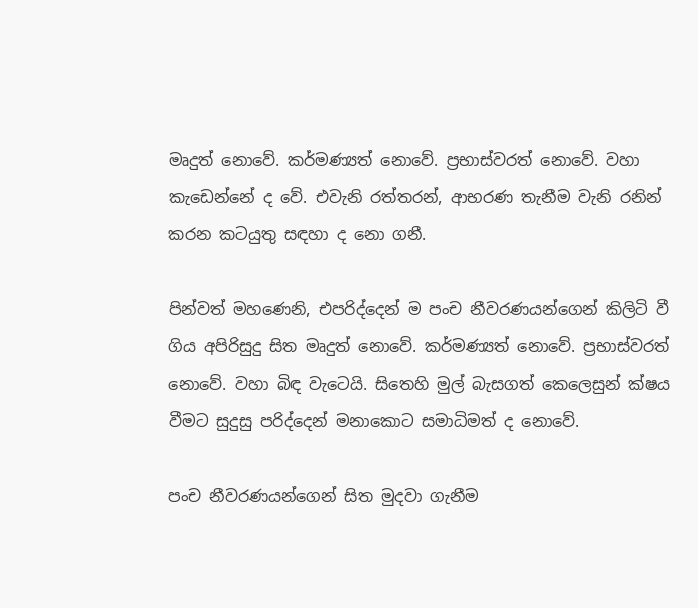මෘදුත් නොවේ. කර්මණ්‍යත් නොවේ. ප්‍රභාස්වරත් නොවේ. වහා කැඩෙන්නේ ද වේ. එවැනි රත්තරන්, ආභරණ තැනීම වැනි රනින් කරන කටයුතු සඳහා ද නො ගනී.

පින්වත් මහණෙනි, එපරිද්දෙන් ම පංච නීවරණයන්ගෙන් කිලිටි වී ගිය අපිරිසුදු සිත මෘදුත් නොවේ. කර්මණ්‍යත් නොවේ. ප්‍රභාස්වරත් නොවේ. වහා බිඳ වැටෙයි. සිතෙහි මුල් බැසගත් කෙලෙසුන් ක්ෂය වීමට සුදුසු පරිද්දෙන් මනාකොට සමාධිමත් ද නොවේ.

පංච නීවරණයන්ගෙන් සිත මුදවා ගැනීම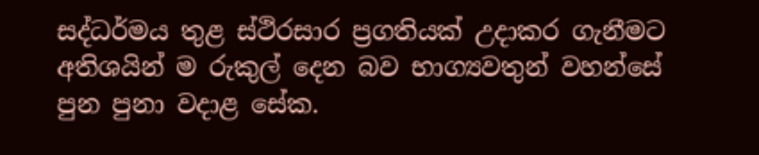සද්ධර්මය තුළ ස්ථිරසාර ප්‍රගතියක් උදාකර ගැනීමට අතිශයින් ම රුකුල් දෙන බව භාග්‍යවතුන් වහන්සේ පුන පුනා වදාළ සේක.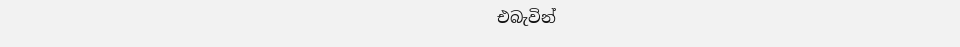එබැවින්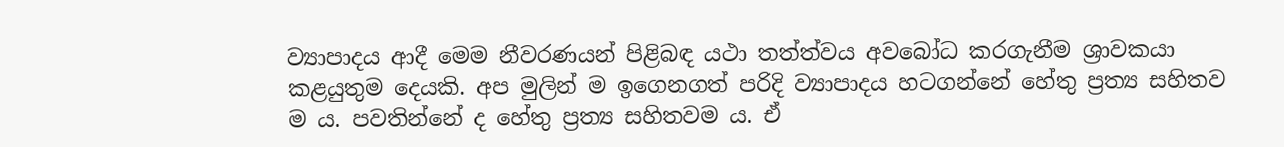ව්‍යාපාදය ආදී මෙම නීවරණයන් පිළිබඳ යථා තත්ත්වය අවබෝධ කරගැනීම ශ්‍රාවකයා කළයුතුම දෙයකි. අප මුලින් ම ඉගෙනගත් පරිදි ව්‍යාපාදය හටගන්නේ හේතු ප්‍රත්‍ය සහිතව ම ය. පවතින්නේ ද හේතු ප්‍රත්‍ය සහිතවම ය. ඒ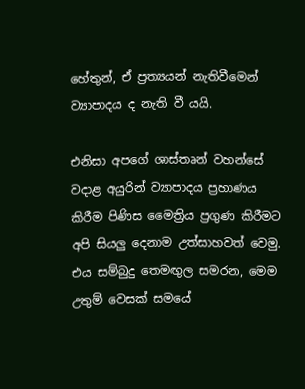හේතුන්, ඒ ප්‍රත්‍යයන් නැතිවීමෙන් ව්‍යාපාදය ද නැති වී යයි.

එනිසා අපගේ ශාස්තෘන් වහන්සේ වදාළ අයුරින් ව්‍යාපාදය ප්‍රහාණය කිරීම පිණිස මෛත්‍රිය ප්‍රගුණ කිරීමට අපි සියලු දෙනාම උත්සාහවත් වෙමු. එය සම්බුදු තෙමඟුල සමරන, මෙම උතුම් වෙසක් සමයේ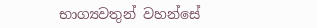භාග්‍යවතුන් වහන්සේ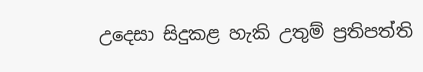උදෙසා සිදුකළ හැකි උතුම් ප්‍රතිපත්ති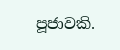පූජාවකි.